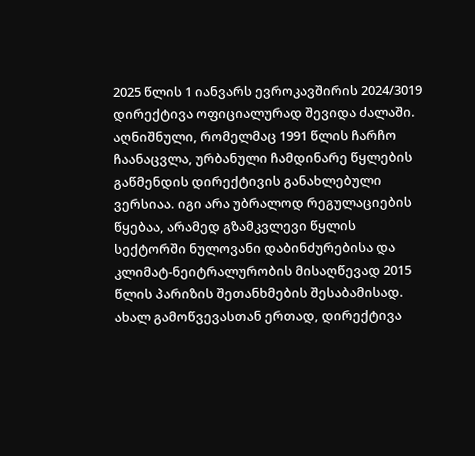2025 წლის 1 იანვარს ევროკავშირის 2024/3019 დირექტივა ოფიციალურად შევიდა ძალაში. აღნიშნული, რომელმაც 1991 წლის ჩარჩო ჩაანაცვლა, ურბანული ჩამდინარე წყლების გაწმენდის დირექტივის განახლებული ვერსიაა. იგი არა უბრალოდ რეგულაციების წყებაა, არამედ გზამკვლევი წყლის სექტორში ნულოვანი დაბინძურებისა და კლიმატ-ნეიტრალურობის მისაღწევად 2015 წლის პარიზის შეთანხმების შესაბამისად. ახალ გამოწვევასთან ერთად, დირექტივა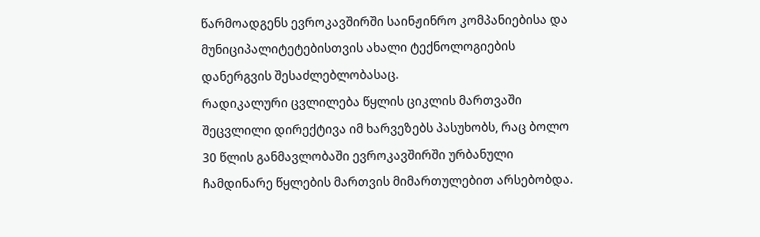წარმოადგენს ევროკავშირში საინჟინრო კომპანიებისა და მუნიციპალიტეტებისთვის ახალი ტექნოლოგიების დანერგვის შესაძლებლობასაც.
რადიკალური ცვლილება წყლის ციკლის მართვაში
შეცვლილი დირექტივა იმ ხარვეზებს პასუხობს, რაც ბოლო 30 წლის განმავლობაში ევროკავშირში ურბანული ჩამდინარე წყლების მართვის მიმართულებით არსებობდა.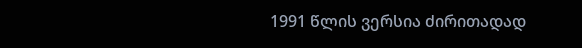1991 წლის ვერსია ძირითადად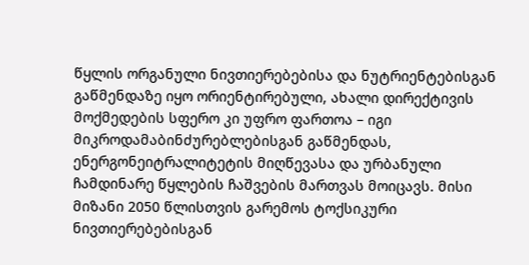წყლის ორგანული ნივთიერებებისა და ნუტრიენტებისგან გაწმენდაზე იყო ორიენტირებული, ახალი დირექტივის მოქმედების სფერო კი უფრო ფართოა – იგი მიკროდამაბინძურებლებისგან გაწმენდას, ენერგონეიტრალიტეტის მიღწევასა და ურბანული ჩამდინარე წყლების ჩაშვების მართვას მოიცავს. მისი მიზანი 2050 წლისთვის გარემოს ტოქსიკური ნივთიერებებისგან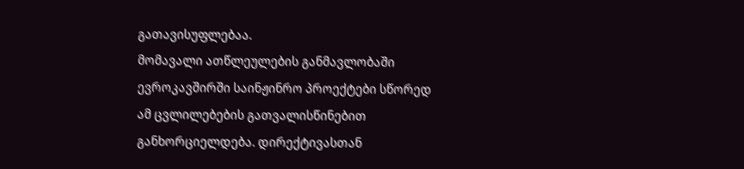გათავისუფლებაა.
მომავალი ათწლეულების განმავლობაში ევროკავშირში საინჟინრო პროექტები სწორედ ამ ცვლილებების გათვალისწინებით განხორციელდება. დირექტივასთან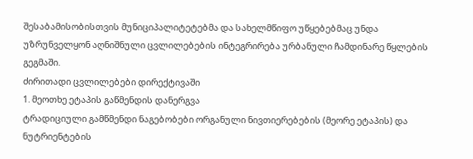შესაბამისობისთვის მუნიციპალიტეტებმა და სახელმწიფო უწყებებმაც უნდა უზრუნველყონ აღნიშნული ცვლილებების ინტეგრირება ურბანული ჩამდინარე წყლების გეგმაში.
ძირითადი ცვლილებები დირექტივაში
1. მეოთხე ეტაპის გაწმენდის დანერგვა
ტრადიციული გამწმენდი ნაგებობები ორგანული ნივთიერებების (მეორე ეტაპის) და ნუტრიენტების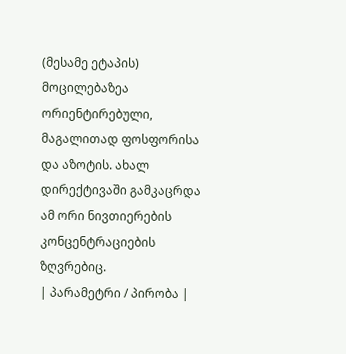(მესამე ეტაპის) მოცილებაზეა ორიენტირებული, მაგალითად ფოსფორისა და აზოტის. ახალ დირექტივაში გამკაცრდა ამ ორი ნივთიერების კონცენტრაციების ზღვრებიც.
| პარამეტრი / პირობა |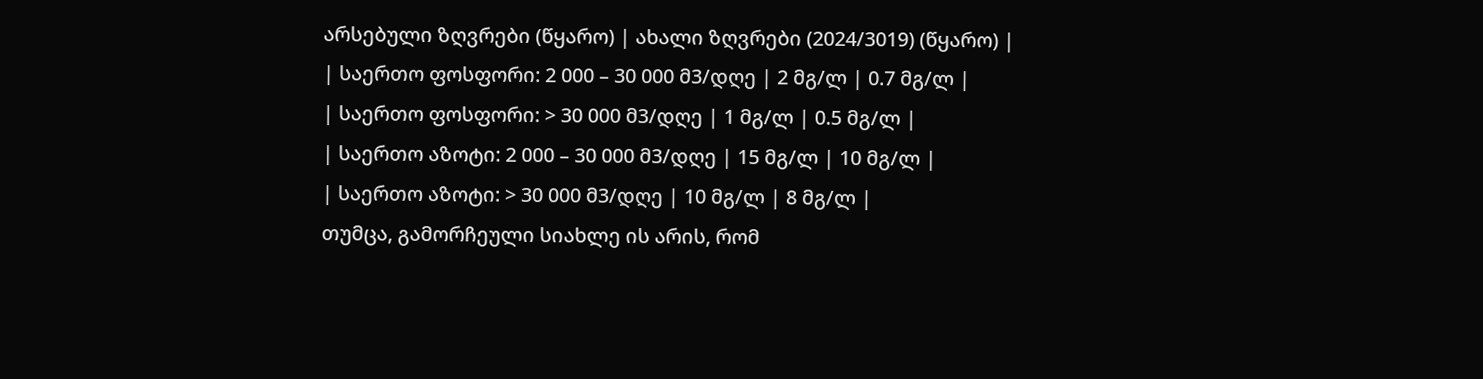არსებული ზღვრები (წყარო) | ახალი ზღვრები (2024/3019) (წყარო) |
| საერთო ფოსფორი: 2 000 – 30 000 მ3/დღე | 2 მგ/ლ | 0.7 მგ/ლ |
| საერთო ფოსფორი: > 30 000 მ3/დღე | 1 მგ/ლ | 0.5 მგ/ლ |
| საერთო აზოტი: 2 000 – 30 000 მ3/დღე | 15 მგ/ლ | 10 მგ/ლ |
| საერთო აზოტი: > 30 000 მ3/დღე | 10 მგ/ლ | 8 მგ/ლ |
თუმცა, გამორჩეული სიახლე ის არის, რომ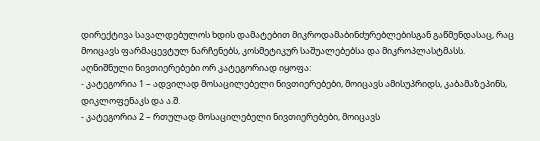დირექტივა სავალდებულოს ხდის დამატებით მიკროდამაბინძურებლებისგან გაწმენდასაც, რაც მოიცავს ფარმაცევტულ ნარჩენებს, კოსმეტიკურ საშუალებებსა და მიკროპლასტმასს.
აღნიშნული ნივთიერებები ორ კატეგორიად იყოფა:
- კატეგორია 1 – ადვილად მოსაცილებელი ნივთიერებები, მოიცავს ამისუპრიდს, კაბამაზეპინს, დიკლოფენაკს და ა.შ.
- კატეგორია 2 – რთულად მოსაცილებელი ნივთიერებები, მოიცავს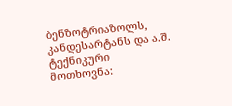ბენზოტრიაზოლს, კანდესარტანს და ა.შ.
ტექნიკური მოთხოვნა: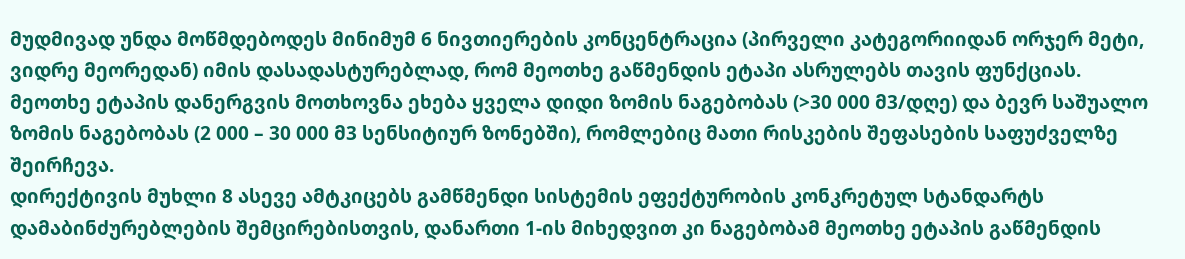მუდმივად უნდა მოწმდებოდეს მინიმუმ 6 ნივთიერების კონცენტრაცია (პირველი კატეგორიიდან ორჯერ მეტი, ვიდრე მეორედან) იმის დასადასტურებლად, რომ მეოთხე გაწმენდის ეტაპი ასრულებს თავის ფუნქციას.
მეოთხე ეტაპის დანერგვის მოთხოვნა ეხება ყველა დიდი ზომის ნაგებობას (>30 000 მ3/დღე) და ბევრ საშუალო ზომის ნაგებობას (2 000 – 30 000 მ3 სენსიტიურ ზონებში), რომლებიც მათი რისკების შეფასების საფუძველზე შეირჩევა.
დირექტივის მუხლი 8 ასევე ამტკიცებს გამწმენდი სისტემის ეფექტურობის კონკრეტულ სტანდარტს დამაბინძურებლების შემცირებისთვის, დანართი 1-ის მიხედვით კი ნაგებობამ მეოთხე ეტაპის გაწმენდის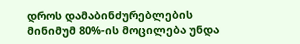დროს დამაბინძურებლების მინიმუმ 80%-ის მოცილება უნდა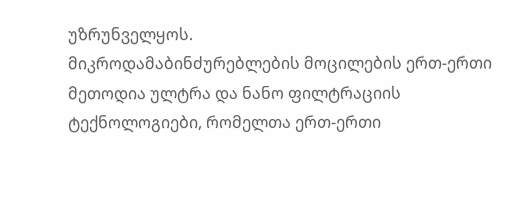უზრუნველყოს.
მიკროდამაბინძურებლების მოცილების ერთ-ერთი მეთოდია ულტრა და ნანო ფილტრაციის ტექნოლოგიები, რომელთა ერთ-ერთი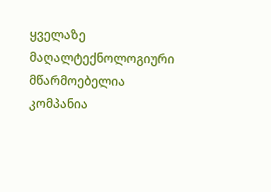ყველაზე მაღალტექნოლოგიური მწარმოებელია კომპანია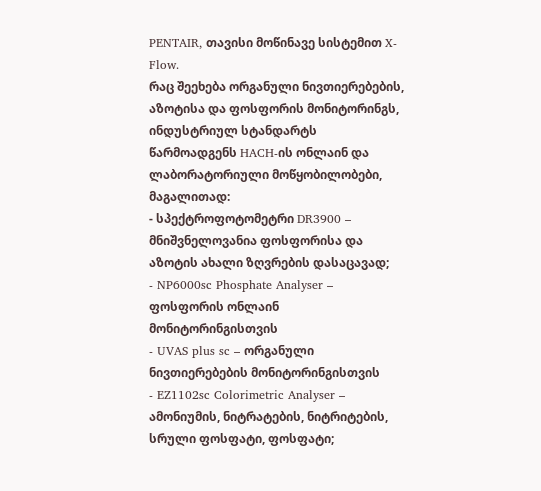PENTAIR, თავისი მოწინავე სისტემით X-Flow.
რაც შეეხება ორგანული ნივთიერებების, აზოტისა და ფოსფორის მონიტორინგს, ინდუსტრიულ სტანდარტს წარმოადგენს HACH-ის ონლაინ და ლაბორატორიული მოწყობილობები, მაგალითად:
- სპექტროფოტომეტრი DR3900 – მნიშვნელოვანია ფოსფორისა და აზოტის ახალი ზღვრების დასაცავად;
- NP6000sc Phosphate Analyser – ფოსფორის ონლაინ მონიტორინგისთვის
- UVAS plus sc – ორგანული ნივთიერებების მონიტორინგისთვის
- EZ1102sc Colorimetric Analyser – ამონიუმის, ნიტრატების, ნიტრიტების, სრული ფოსფატი, ფოსფატი;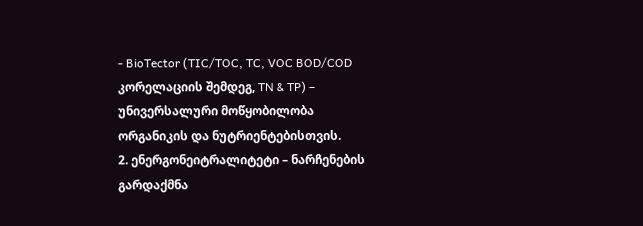- BioTector (TIC/TOC, TC, VOC BOD/COD კორელაციის შემდეგ, TN & TP) – უნივერსალური მოწყობილობა ორგანიკის და ნუტრიენტებისთვის.
2. ენერგონეიტრალიტეტი – ნარჩენების გარდაქმნა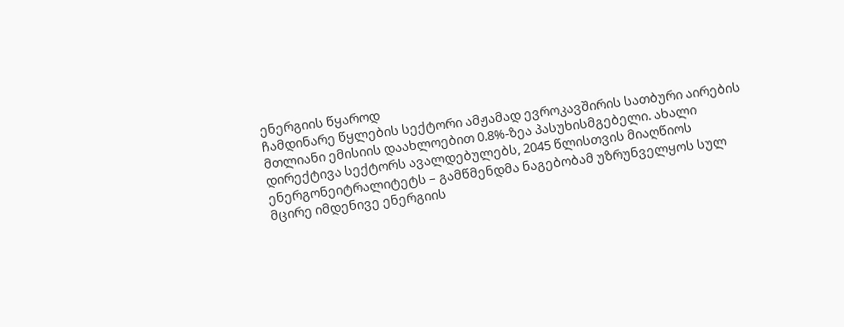ენერგიის წყაროდ
ჩამდინარე წყლების სექტორი ამჟამად ევროკავშირის სათბური აირების მთლიანი ემისიის დაახლოებით 0.8%-ზეა პასუხისმგებელი. ახალი დირექტივა სექტორს ავალდებულებს, 2045 წლისთვის მიაღწიოს ენერგონეიტრალიტეტს – გამწმენდმა ნაგებობამ უზრუნველყოს სულ მცირე იმდენივე ენერგიის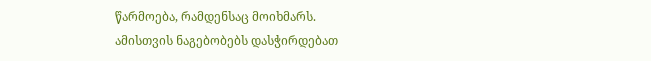წარმოება, რამდენსაც მოიხმარს.
ამისთვის ნაგებობებს დასჭირდებათ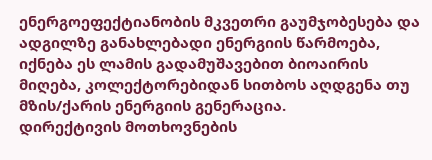ენერგოეფექტიანობის მკვეთრი გაუმჯობესება და ადგილზე განახლებადი ენერგიის წარმოება, იქნება ეს ლამის გადამუშავებით ბიოაირის მიღება, კოლექტორებიდან სითბოს აღდგენა თუ მზის/ქარის ენერგიის გენერაცია.
დირექტივის მოთხოვნების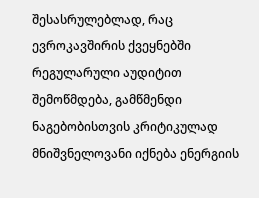შესასრულებლად, რაც ევროკავშირის ქვეყნებში რეგულარული აუდიტით შემოწმდება, გამწმენდი ნაგებობისთვის კრიტიკულად მნიშვნელოვანი იქნება ენერგიის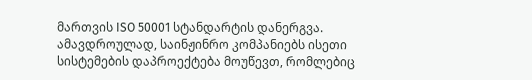მართვის ISO 50001 სტანდარტის დანერგვა. ამავდროულად, საინჟინრო კომპანიებს ისეთი სისტემების დაპროექტება მოუწევთ, რომლებიც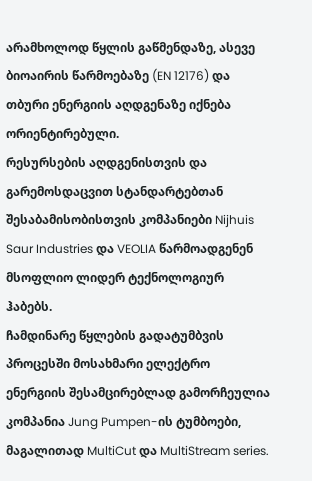არამხოლოდ წყლის გაწმენდაზე, ასევე ბიოაირის წარმოებაზე (EN 12176) და თბური ენერგიის აღდგენაზე იქნება ორიენტირებული.
რესურსების აღდგენისთვის და გარემოსდაცვით სტანდარტებთან შესაბამისობისთვის კომპანიები Nijhuis Saur Industries და VEOLIA წარმოადგენენ მსოფლიო ლიდერ ტექნოლოგიურ ჰაბებს.
ჩამდინარე წყლების გადატუმბვის პროცესში მოსახმარი ელექტრო ენერგიის შესამცირებლად გამორჩეულია კომპანია Jung Pumpen-ის ტუმბოები, მაგალითად MultiCut და MultiStream series.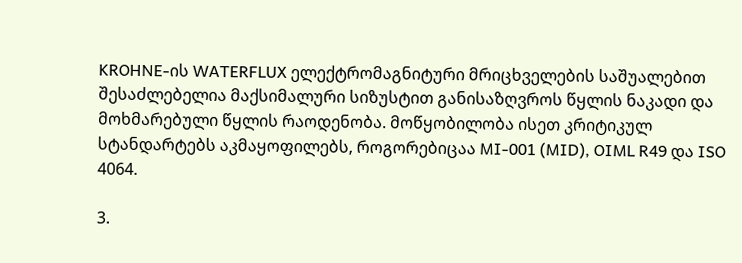KROHNE-ის WATERFLUX ელექტრომაგნიტური მრიცხველების საშუალებით შესაძლებელია მაქსიმალური სიზუსტით განისაზღვროს წყლის ნაკადი და მოხმარებული წყლის რაოდენობა. მოწყობილობა ისეთ კრიტიკულ სტანდარტებს აკმაყოფილებს, როგორებიცაა MI-001 (MID), OIML R49 და ISO 4064.

3.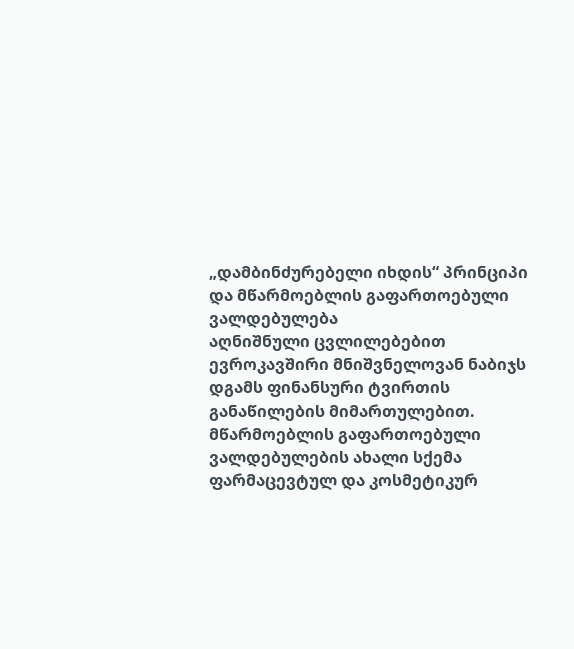„დამბინძურებელი იხდის“ პრინციპი და მწარმოებლის გაფართოებული ვალდებულება
აღნიშნული ცვლილებებით ევროკავშირი მნიშვნელოვან ნაბიჯს დგამს ფინანსური ტვირთის განაწილების მიმართულებით. მწარმოებლის გაფართოებული ვალდებულების ახალი სქემა ფარმაცევტულ და კოსმეტიკურ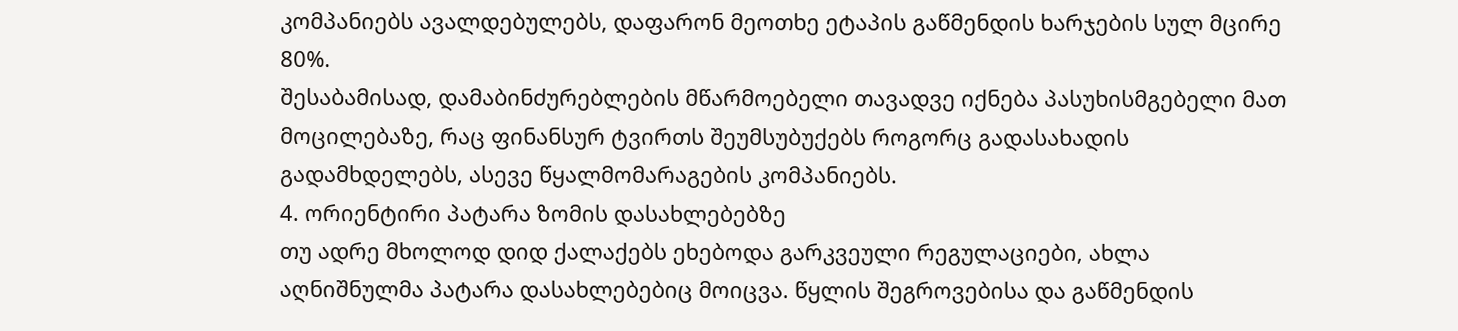კომპანიებს ავალდებულებს, დაფარონ მეოთხე ეტაპის გაწმენდის ხარჯების სულ მცირე 80%.
შესაბამისად, დამაბინძურებლების მწარმოებელი თავადვე იქნება პასუხისმგებელი მათ მოცილებაზე, რაც ფინანსურ ტვირთს შეუმსუბუქებს როგორც გადასახადის გადამხდელებს, ასევე წყალმომარაგების კომპანიებს.
4. ორიენტირი პატარა ზომის დასახლებებზე
თუ ადრე მხოლოდ დიდ ქალაქებს ეხებოდა გარკვეული რეგულაციები, ახლა აღნიშნულმა პატარა დასახლებებიც მოიცვა. წყლის შეგროვებისა და გაწმენდის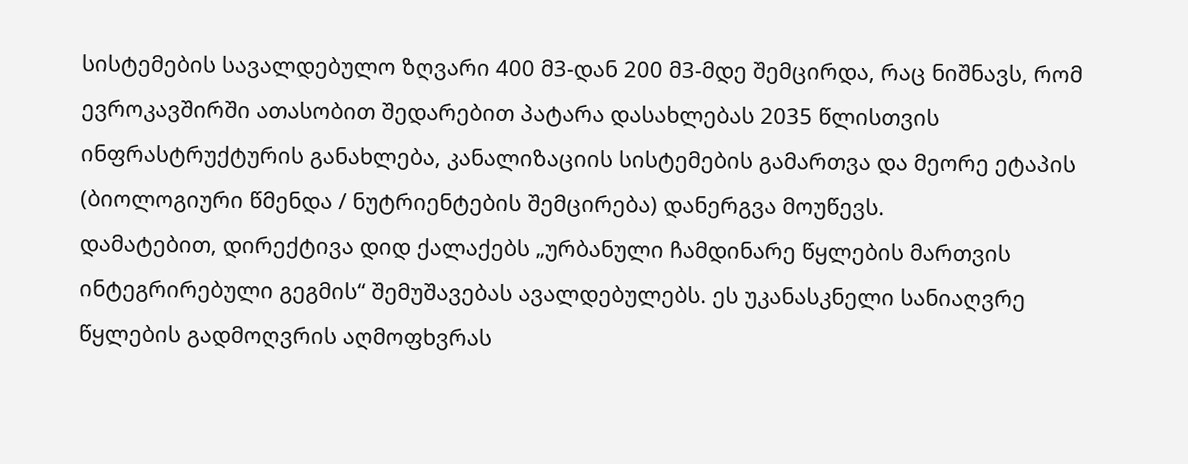სისტემების სავალდებულო ზღვარი 400 მ3-დან 200 მ3-მდე შემცირდა, რაც ნიშნავს, რომ ევროკავშირში ათასობით შედარებით პატარა დასახლებას 2035 წლისთვის ინფრასტრუქტურის განახლება, კანალიზაციის სისტემების გამართვა და მეორე ეტაპის (ბიოლოგიური წმენდა / ნუტრიენტების შემცირება) დანერგვა მოუწევს.
დამატებით, დირექტივა დიდ ქალაქებს „ურბანული ჩამდინარე წყლების მართვის ინტეგრირებული გეგმის“ შემუშავებას ავალდებულებს. ეს უკანასკნელი სანიაღვრე წყლების გადმოღვრის აღმოფხვრას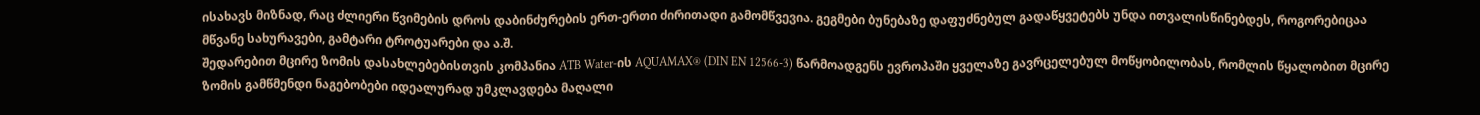ისახავს მიზნად, რაც ძლიერი წვიმების დროს დაბინძურების ერთ-ერთი ძირითადი გამომწვევია. გეგმები ბუნებაზე დაფუძნებულ გადაწყვეტებს უნდა ითვალისწინებდეს, როგორებიცაა მწვანე სახურავები, გამტარი ტროტუარები და ა.შ.
შედარებით მცირე ზომის დასახლებებისთვის კომპანია ATB Water-ის AQUAMAX® (DIN EN 12566-3) წარმოადგენს ევროპაში ყველაზე გავრცელებულ მოწყობილობას, რომლის წყალობით მცირე ზომის გამწმენდი ნაგებობები იდეალურად უმკლავდება მაღალი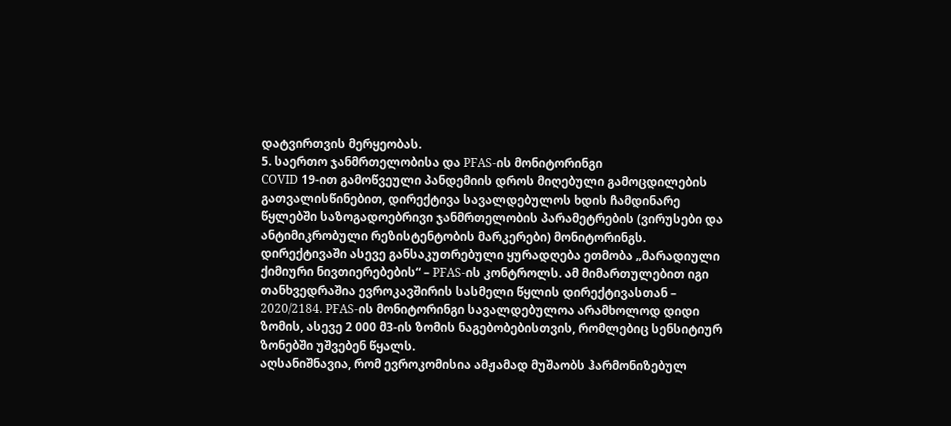დატვირთვის მერყეობას.
5. საერთო ჯანმრთელობისა და PFAS-ის მონიტორინგი
COVID 19-ით გამოწვეული პანდემიის დროს მიღებული გამოცდილების გათვალისწინებით, დირექტივა სავალდებულოს ხდის ჩამდინარე წყლებში საზოგადოებრივი ჯანმრთელობის პარამეტრების (ვირუსები და ანტიმიკრობული რეზისტენტობის მარკერები) მონიტორინგს.
დირექტივაში ასევე განსაკუთრებული ყურადღება ეთმობა „მარადიული ქიმიური ნივთიერებების“ – PFAS-ის კონტროლს. ამ მიმართულებით იგი თანხვედრაშია ევროკავშირის სასმელი წყლის დირექტივასთან – 2020/2184. PFAS-ის მონიტორინგი სავალდებულოა არამხოლოდ დიდი ზომის, ასევე 2 000 მ3-ის ზომის ნაგებობებისთვის, რომლებიც სენსიტიურ ზონებში უშვებენ წყალს.
აღსანიშნავია, რომ ევროკომისია ამჟამად მუშაობს ჰარმონიზებულ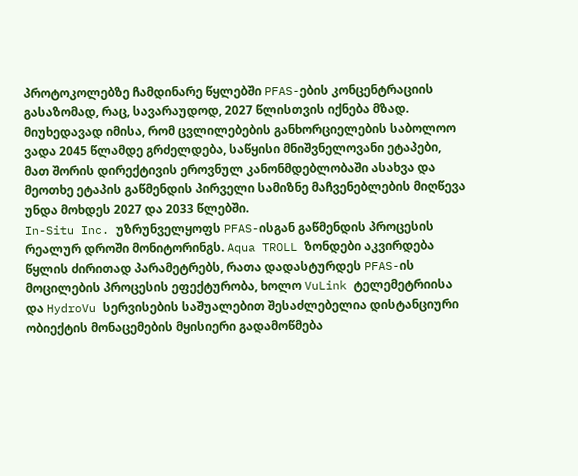პროტოკოლებზე ჩამდინარე წყლებში PFAS-ების კონცენტრაციის გასაზომად, რაც, სავარაუდოდ, 2027 წლისთვის იქნება მზად.
მიუხედავად იმისა, რომ ცვლილებების განხორციელების საბოლოო ვადა 2045 წლამდე გრძელდება, საწყისი მნიშვნელოვანი ეტაპები, მათ შორის დირექტივის ეროვნულ კანონმდებლობაში ასახვა და მეოთხე ეტაპის გაწმენდის პირველი სამიზნე მაჩვენებლების მიღწევა უნდა მოხდეს 2027 და 2033 წლებში.
In-Situ Inc. უზრუნველყოფს PFAS-ისგან გაწმენდის პროცესის რეალურ დროში მონიტორინგს. Aqua TROLL ზონდები აკვირდება წყლის ძირითად პარამეტრებს, რათა დადასტურდეს PFAS-ის მოცილების პროცესის ეფექტურობა, ხოლო VuLink ტელემეტრიისა და HydroVu სერვისების საშუალებით შესაძლებელია დისტანციური ობიექტის მონაცემების მყისიერი გადამოწმება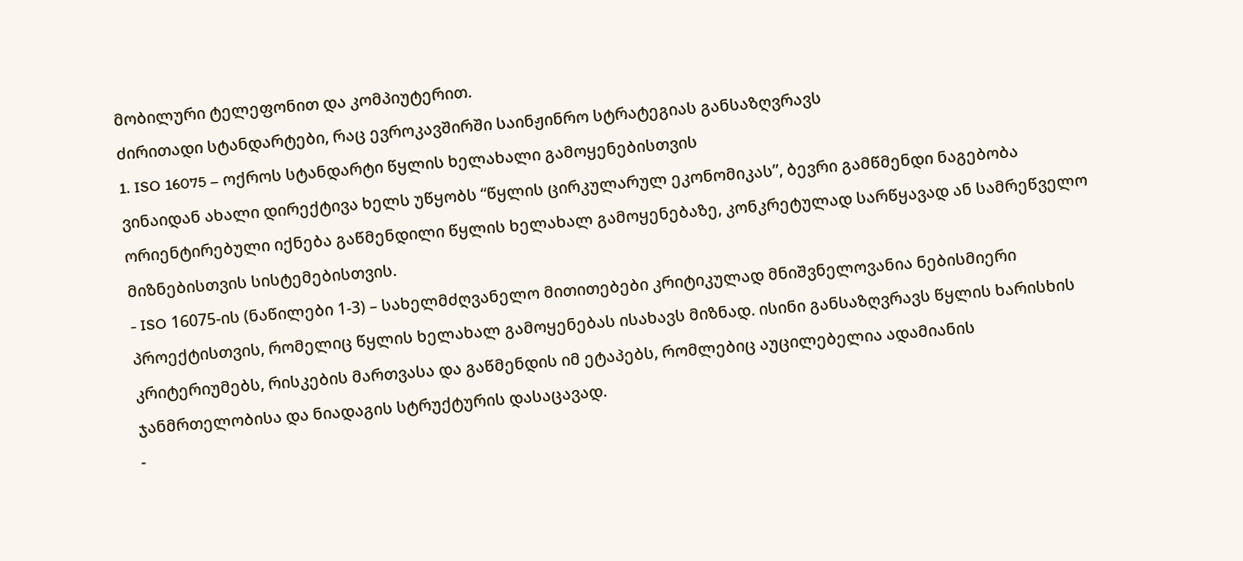მობილური ტელეფონით და კომპიუტერით.
ძირითადი სტანდარტები, რაც ევროკავშირში საინჟინრო სტრატეგიას განსაზღვრავს
1. ISO 16075 – ოქროს სტანდარტი წყლის ხელახალი გამოყენებისთვის
ვინაიდან ახალი დირექტივა ხელს უწყობს “წყლის ცირკულარულ ეკონომიკას”, ბევრი გამწმენდი ნაგებობა ორიენტირებული იქნება გაწმენდილი წყლის ხელახალ გამოყენებაზე, კონკრეტულად სარწყავად ან სამრეწველო მიზნებისთვის სისტემებისთვის.
- ISO 16075-ის (ნაწილები 1-3) – სახელმძღვანელო მითითებები კრიტიკულად მნიშვნელოვანია ნებისმიერი პროექტისთვის, რომელიც წყლის ხელახალ გამოყენებას ისახავს მიზნად. ისინი განსაზღვრავს წყლის ხარისხის კრიტერიუმებს, რისკების მართვასა და გაწმენდის იმ ეტაპებს, რომლებიც აუცილებელია ადამიანის ჯანმრთელობისა და ნიადაგის სტრუქტურის დასაცავად.
-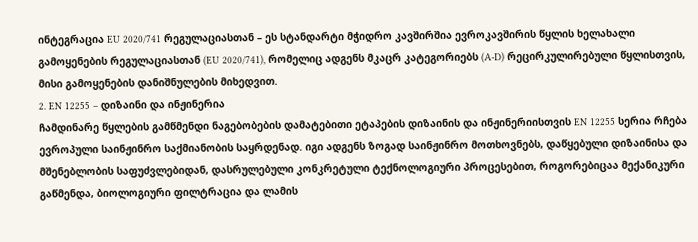ინტეგრაცია EU 2020/741 რეგულაციასთან – ეს სტანდარტი მჭიდრო კავშირშია ევროკავშირის წყლის ხელახალი გამოყენების რეგულაციასთან (EU 2020/741), რომელიც ადგენს მკაცრ კატეგორიებს (A-D) რეცირკულირებული წყლისთვის, მისი გამოყენების დანიშნულების მიხედვით.
2. EN 12255 – დიზაინი და ინჟინერია
ჩამდინარე წყლების გამწმენდი ნაგებობების დამატებითი ეტაპების დიზაინის და ინჟინერიისთვის EN 12255 სერია რჩება ევროპული საინჟინრო საქმიანობის საყრდენად. იგი ადგენს ზოგად საინჟინრო მოთხოვნებს, დაწყებული დიზაინისა და მშენებლობის საფუძვლებიდან, დასრულებული კონკრეტული ტექნოლოგიური პროცესებით, როგორებიცაა მექანიკური გაწმენდა, ბიოლოგიური ფილტრაცია და ლამის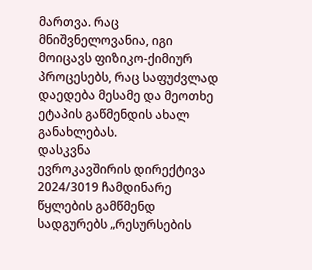მართვა. რაც მნიშვნელოვანია, იგი მოიცავს ფიზიკო-ქიმიურ პროცესებს, რაც საფუძვლად დაედება მესამე და მეოთხე ეტაპის გაწმენდის ახალ განახლებას.
დასკვნა
ევროკავშირის დირექტივა 2024/3019 ჩამდინარე წყლების გამწმენდ სადგურებს „რესურსების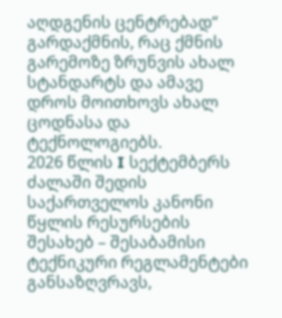აღდგენის ცენტრებად“ გარდაქმნის, რაც ქმნის გარემოზე ზრუნვის ახალ სტანდარტს და ამავე დროს მოითხოვს ახალ ცოდნასა და ტექნოლოგიებს.
2026 წლის I სექტემბერს ძალაში შედის საქართველოს კანონი წყლის რესურსების შესახებ – შესაბამისი ტექნიკური რეგლამენტები განსაზღვრავს,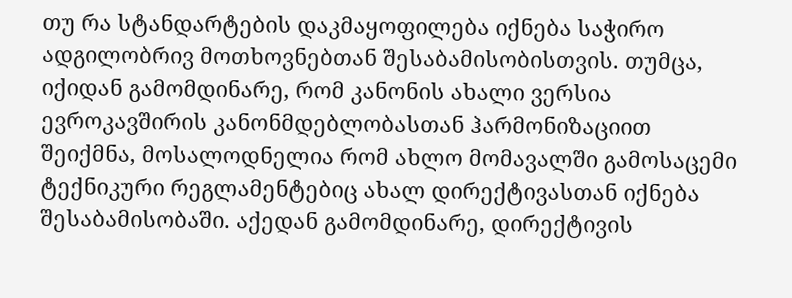თუ რა სტანდარტების დაკმაყოფილება იქნება საჭირო ადგილობრივ მოთხოვნებთან შესაბამისობისთვის. თუმცა, იქიდან გამომდინარე, რომ კანონის ახალი ვერსია ევროკავშირის კანონმდებლობასთან ჰარმონიზაციით შეიქმნა, მოსალოდნელია რომ ახლო მომავალში გამოსაცემი ტექნიკური რეგლამენტებიც ახალ დირექტივასთან იქნება შესაბამისობაში. აქედან გამომდინარე, დირექტივის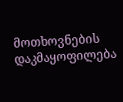მოთხოვნების დაკმაყოფილება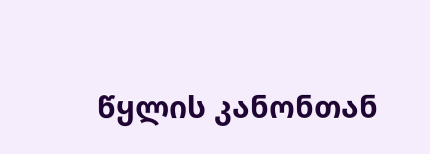წყლის კანონთან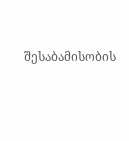შესაბამისობის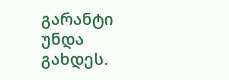გარანტი უნდა გახდეს.